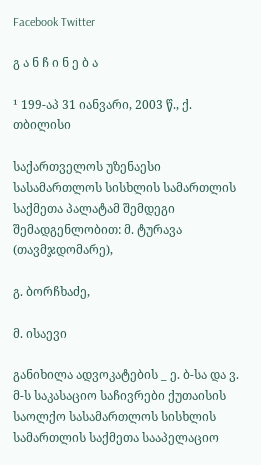Facebook Twitter

გ ა ნ ჩ ი ნ ე ბ ა

¹ 199-აპ 31 იანვარი, 2003 წ., ქ. თბილისი

საქართველოს უზენაესი სასამართლოს სისხლის სამართლის საქმეთა პალატამ შემდეგი შემადგენლობით: მ. ტურავა (თავმჯდომარე),

გ. ბორჩხაძე,

მ. ისაევი

განიხილა ადვოკატების _ ე. ბ-სა და ვ. მ-ს საკასაციო საჩივრები ქუთაისის საოლქო სასამართლოს სისხლის სამართლის საქმეთა სააპელაციო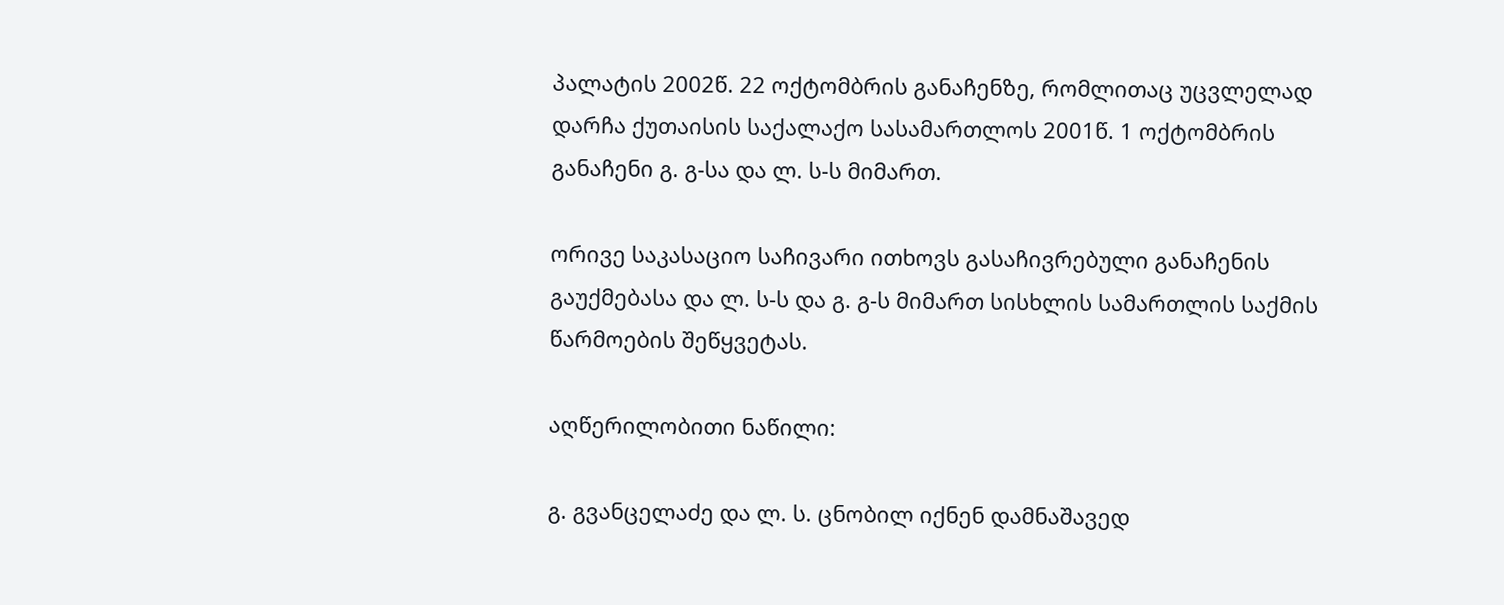პალატის 2002წ. 22 ოქტომბრის განაჩენზე, რომლითაც უცვლელად დარჩა ქუთაისის საქალაქო სასამართლოს 2001წ. 1 ოქტომბრის განაჩენი გ. გ-სა და ლ. ს-ს მიმართ.

ორივე საკასაციო საჩივარი ითხოვს გასაჩივრებული განაჩენის გაუქმებასა და ლ. ს-ს და გ. გ-ს მიმართ სისხლის სამართლის საქმის წარმოების შეწყვეტას.

აღწერილობითი ნაწილი:

გ. გვანცელაძე და ლ. ს. ცნობილ იქნენ დამნაშავედ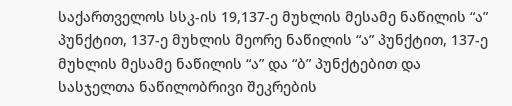საქართველოს სსკ-ის 19,137-ე მუხლის მესამე ნაწილის “ა” პუნქტით, 137-ე მუხლის მეორე ნაწილის “ა” პუნქტით, 137-ე მუხლის მესამე ნაწილის “ა” და “ბ” პუნქტებით და სასჯელთა ნაწილობრივი შეკრების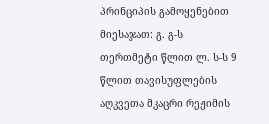პრინციპის გამოყენებით მიესაჯათ: გ. გ-ს თერთმეტი წლით ლ. ს-ს 9 წლით თავისუფლების აღკვეთა მკაცრი რეჟიმის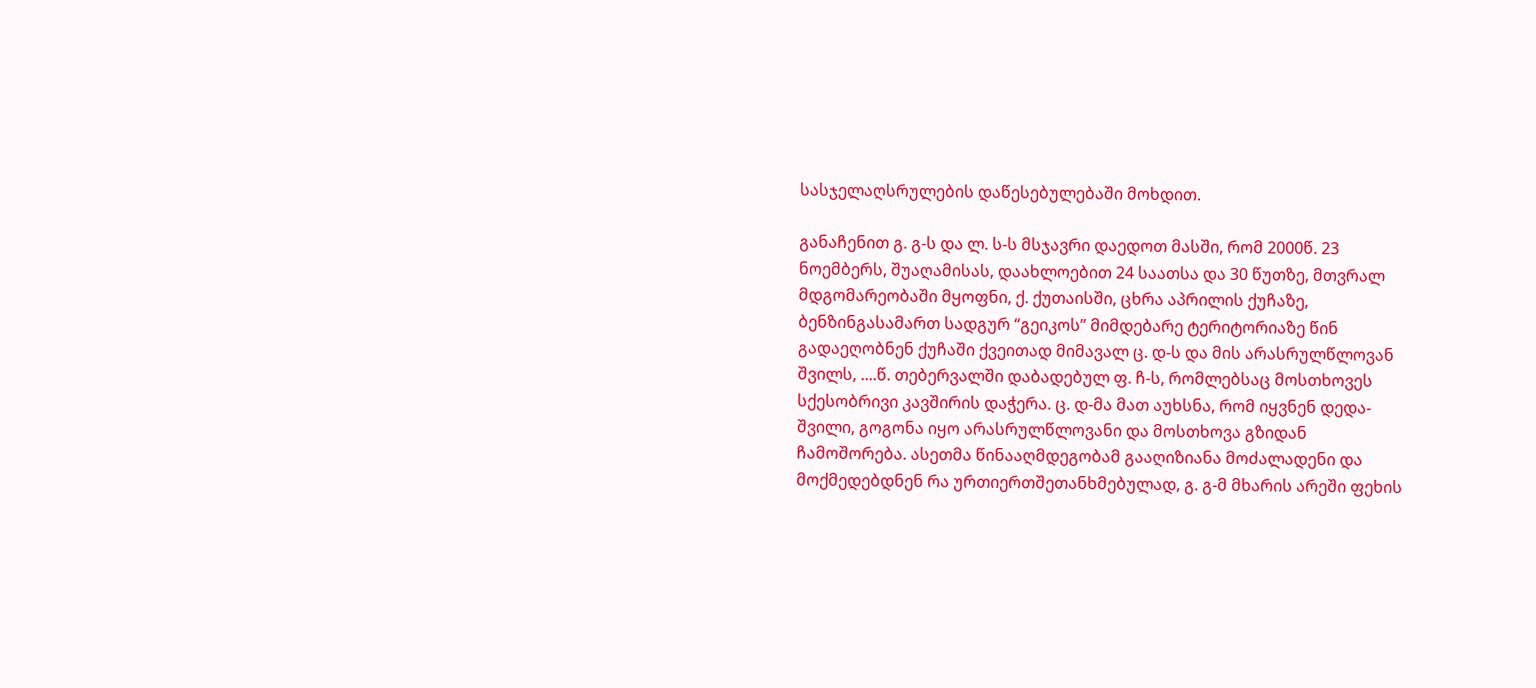სასჯელაღსრულების დაწესებულებაში მოხდით.

განაჩენით გ. გ-ს და ლ. ს-ს მსჯავრი დაედოთ მასში, რომ 2000წ. 23 ნოემბერს, შუაღამისას, დაახლოებით 24 საათსა და 30 წუთზე, მთვრალ მდგომარეობაში მყოფნი, ქ. ქუთაისში, ცხრა აპრილის ქუჩაზე, ბენზინგასამართ სადგურ “გეიკოს” მიმდებარე ტერიტორიაზე წინ გადაეღობნენ ქუჩაში ქვეითად მიმავალ ც. დ-ს და მის არასრულწლოვან შვილს, ....წ. თებერვალში დაბადებულ ფ. ჩ-ს, რომლებსაც მოსთხოვეს სქესობრივი კავშირის დაჭერა. ც. დ-მა მათ აუხსნა, რომ იყვნენ დედა-შვილი, გოგონა იყო არასრულწლოვანი და მოსთხოვა გზიდან ჩამოშორება. ასეთმა წინააღმდეგობამ გააღიზიანა მოძალადენი და მოქმედებდნენ რა ურთიერთშეთანხმებულად, გ. გ-მ მხარის არეში ფეხის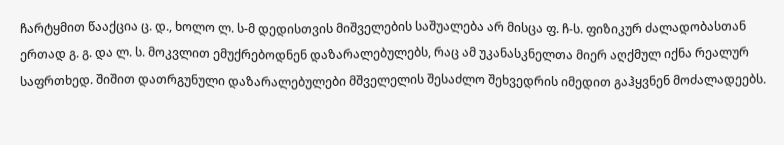ჩარტყმით წააქცია ც. დ., ხოლო ლ. ს-მ დედისთვის მიშველების საშუალება არ მისცა ფ. ჩ-ს. ფიზიკურ ძალადობასთან ერთად გ. გ. და ლ. ს. მოკვლით ემუქრებოდნენ დაზარალებულებს, რაც ამ უკანასკნელთა მიერ აღქმულ იქნა რეალურ საფრთხედ. შიშით დათრგუნული დაზარალებულები მშველელის შესაძლო შეხვედრის იმედით გაჰყვნენ მოძალადეებს.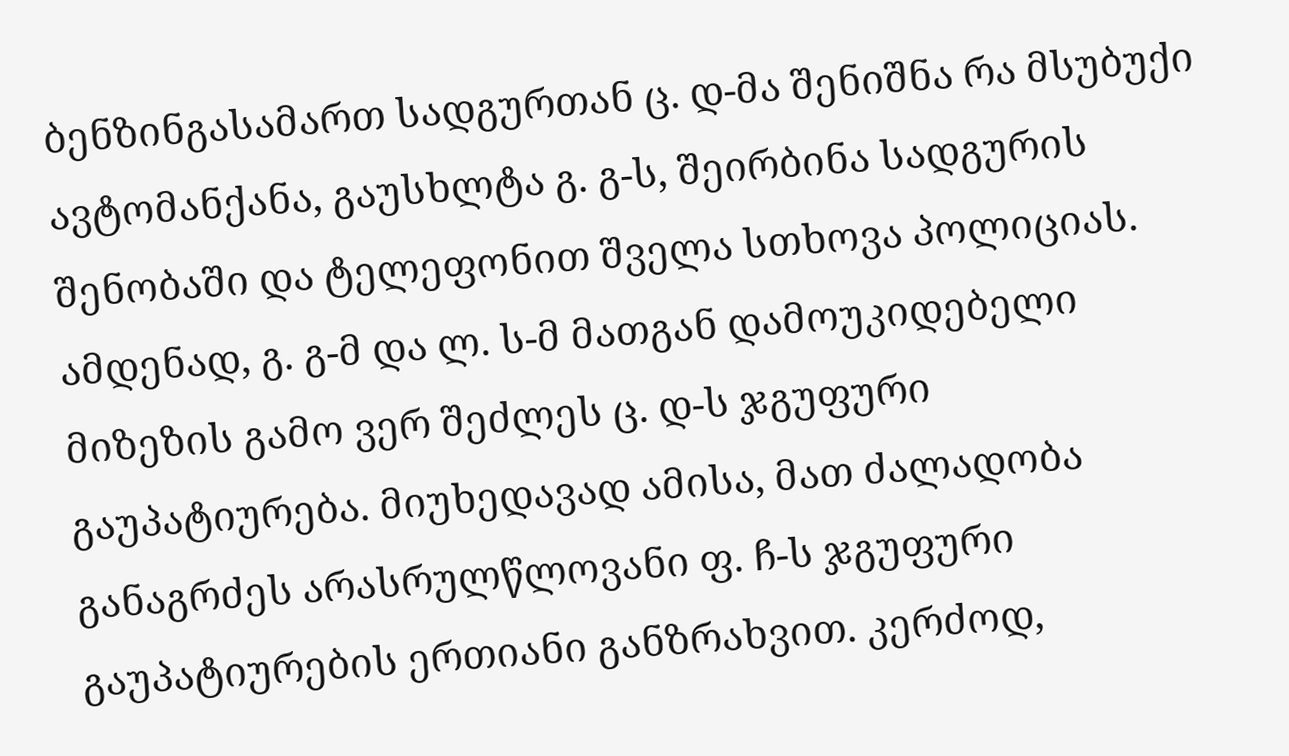ბენზინგასამართ სადგურთან ც. დ-მა შენიშნა რა მსუბუქი ავტომანქანა, გაუსხლტა გ. გ-ს, შეირბინა სადგურის შენობაში და ტელეფონით შველა სთხოვა პოლიციას. ამდენად, გ. გ-მ და ლ. ს-მ მათგან დამოუკიდებელი მიზეზის გამო ვერ შეძლეს ც. დ-ს ჯგუფური გაუპატიურება. მიუხედავად ამისა, მათ ძალადობა განაგრძეს არასრულწლოვანი ფ. ჩ-ს ჯგუფური გაუპატიურების ერთიანი განზრახვით. კერძოდ,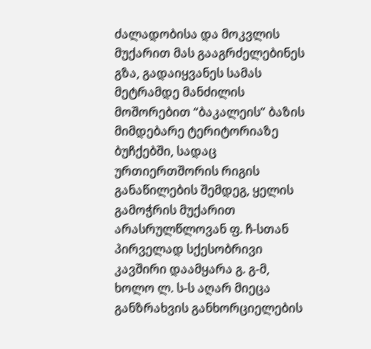ძალადობისა და მოკვლის მუქარით მას გააგრძელებინეს გზა, გადაიყვანეს სამას მეტრამდე მანძილის მოშორებით “ბაკალეის” ბაზის მიმდებარე ტერიტორიაზე ბუჩქებში, სადაც ურთიერთშორის რიგის განაწილების შემდეგ, ყელის გამოჭრის მუქარით არასრულწლოვან ფ. ჩ-სთან პირველად სქესობრივი კავშირი დაამყარა გ. გ-მ, ხოლო ლ. ს-ს აღარ მიეცა განზრახვის განხორციელების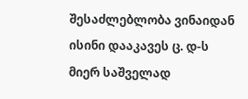შესაძლებლობა ვინაიდან ისინი დააკავეს ც. დ-ს მიერ საშველად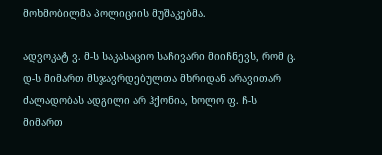მოხმობილმა პოლიციის მუშაკებმა.

ადვოკატ ვ. მ-ს საკასაციო საჩივარი მიიჩნევს, რომ ც. დ-ს მიმართ მსჯავრდებულთა მხრიდან არავითარ ძალადობას ადგილი არ ჰქონია, ხოლო ფ. ჩ-ს მიმართ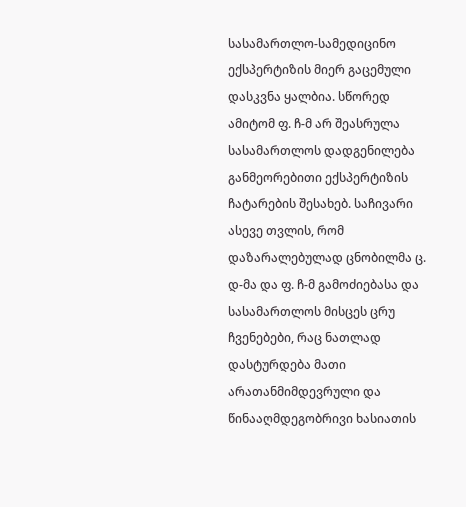სასამართლო-სამედიცინო ექსპერტიზის მიერ გაცემული დასკვნა ყალბია. სწორედ ამიტომ ფ. ჩ-მ არ შეასრულა სასამართლოს დადგენილება განმეორებითი ექსპერტიზის ჩატარების შესახებ. საჩივარი ასევე თვლის, რომ დაზარალებულად ცნობილმა ც. დ-მა და ფ. ჩ-მ გამოძიებასა და სასამართლოს მისცეს ცრუ ჩვენებები, რაც ნათლად დასტურდება მათი არათანმიმდევრული და წინააღმდეგობრივი ხასიათის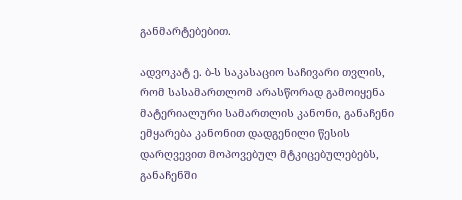განმარტებებით.

ადვოკატ ე. ბ-ს საკასაციო საჩივარი თვლის, რომ სასამართლომ არასწორად გამოიყენა მატერიალური სამართლის კანონი, განაჩენი ემყარება კანონით დადგენილი წესის დარღვევით მოპოვებულ მტკიცებულებებს, განაჩენში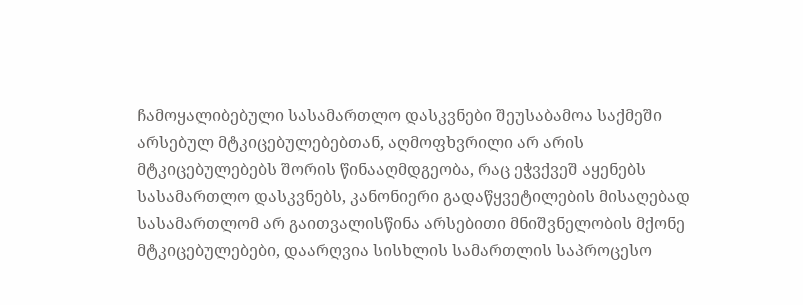ჩამოყალიბებული სასამართლო დასკვნები შეუსაბამოა საქმეში არსებულ მტკიცებულებებთან, აღმოფხვრილი არ არის მტკიცებულებებს შორის წინააღმდგეობა, რაც ეჭვქვეშ აყენებს სასამართლო დასკვნებს, კანონიერი გადაწყვეტილების მისაღებად სასამართლომ არ გაითვალისწინა არსებითი მნიშვნელობის მქონე მტკიცებულებები, დაარღვია სისხლის სამართლის საპროცესო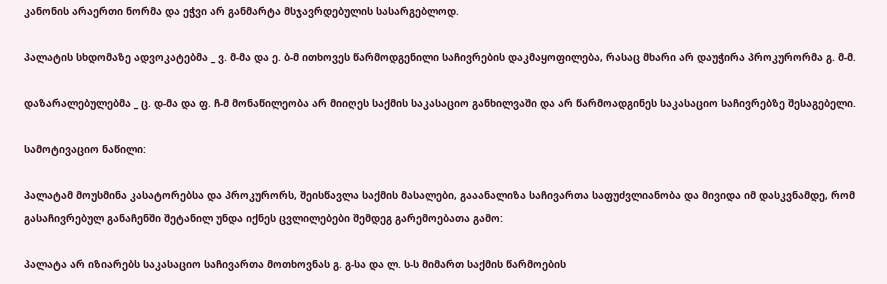კანონის არაერთი ნორმა და ეჭვი არ განმარტა მსჯავრდებულის სასარგებლოდ.

პალატის სხდომაზე ადვოკატებმა _ ვ. მ-მა და ე. ბ-მ ითხოვეს წარმოდგენილი საჩივრების დაკმაყოფილება, რასაც მხარი არ დაუჭირა პროკურორმა გ. მ-მ.

დაზარალებულებმა _ ც. დ-მა და ფ. ჩ-მ მონაწილეობა არ მიიღეს საქმის საკასაციო განხილვაში და არ წარმოადგინეს საკასაციო საჩივრებზე შესაგებელი.

სამოტივაციო ნაწილი:

პალატამ მოუსმინა კასატორებსა და პროკურორს, შეისწავლა საქმის მასალები, გააანალიზა საჩივართა საფუძვლიანობა და მივიდა იმ დასკვნამდე, რომ გასაჩივრებულ განაჩენში შეტანილ უნდა იქნეს ცვლილებები შემდეგ გარემოებათა გამო:

პალატა არ იზიარებს საკასაციო საჩივართა მოთხოვნას გ. გ-სა და ლ. ს-ს მიმართ საქმის წარმოების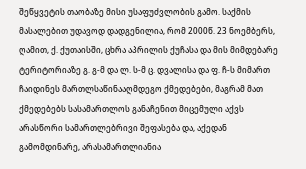შეწყვეტის თაობაზე მისი უსაფუძვლობის გამო. საქმის მასალებით უდავოდ დადგენილია, რომ 2000წ. 23 ნოემბერს, ღამით, ქ. ქუთაისში, ცხრა აპრილის ქუჩასა და მის მიმდებარე ტერიტორიაზე გ. გ-მ და ლ. ს-მ ც. დვალისა და ფ. ჩ-ს მიმართ ჩაიდინეს მართლსაწინააღმდეგო ქმედებები, მაგრამ მათ ქმედებებს სასამართლოს განაჩენით მიცემული აქვს არასწორი სამართლებრივი შეფასება და, აქედან გამომდინარე, არასამართლიანია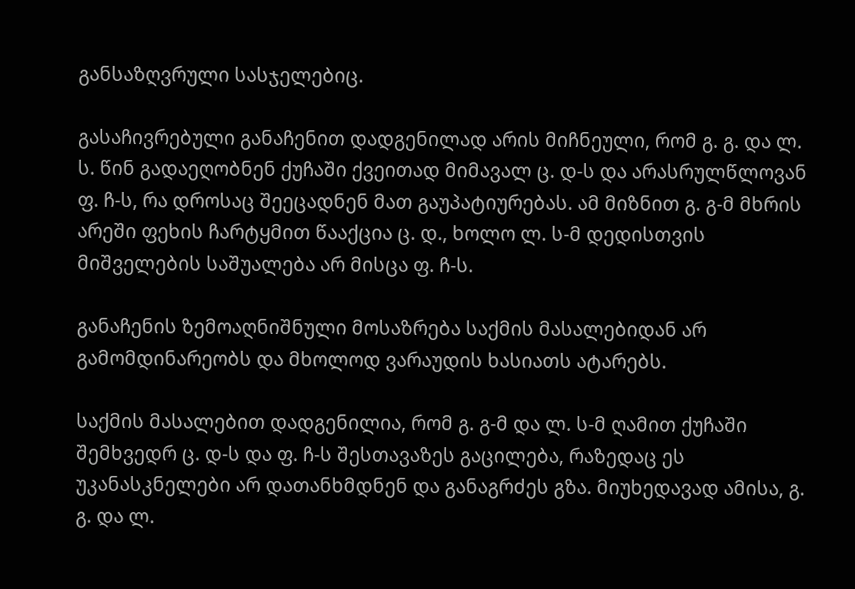განსაზღვრული სასჯელებიც.

გასაჩივრებული განაჩენით დადგენილად არის მიჩნეული, რომ გ. გ. და ლ. ს. წინ გადაეღობნენ ქუჩაში ქვეითად მიმავალ ც. დ-ს და არასრულწლოვან ფ. ჩ-ს, რა დროსაც შეეცადნენ მათ გაუპატიურებას. ამ მიზნით გ. გ-მ მხრის არეში ფეხის ჩარტყმით წააქცია ც. დ., ხოლო ლ. ს-მ დედისთვის მიშველების საშუალება არ მისცა ფ. ჩ-ს.

განაჩენის ზემოაღნიშნული მოსაზრება საქმის მასალებიდან არ გამომდინარეობს და მხოლოდ ვარაუდის ხასიათს ატარებს.

საქმის მასალებით დადგენილია, რომ გ. გ-მ და ლ. ს-მ ღამით ქუჩაში შემხვედრ ც. დ-ს და ფ. ჩ-ს შესთავაზეს გაცილება, რაზედაც ეს უკანასკნელები არ დათანხმდნენ და განაგრძეს გზა. მიუხედავად ამისა, გ. გ. და ლ.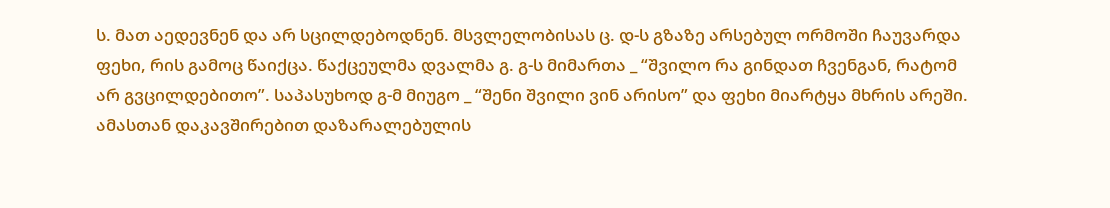ს. მათ აედევნენ და არ სცილდებოდნენ. მსვლელობისას ც. დ-ს გზაზე არსებულ ორმოში ჩაუვარდა ფეხი, რის გამოც წაიქცა. წაქცეულმა დვალმა გ. გ-ს მიმართა _ “შვილო რა გინდათ ჩვენგან, რატომ არ გვცილდებითო”. საპასუხოდ გ-მ მიუგო _ “შენი შვილი ვინ არისო” და ფეხი მიარტყა მხრის არეში. ამასთან დაკავშირებით დაზარალებულის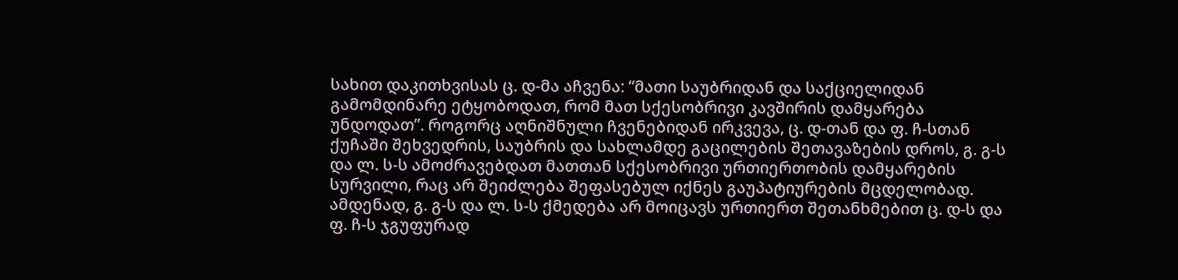სახით დაკითხვისას ც. დ-მა აჩვენა: “მათი საუბრიდან და საქციელიდან გამომდინარე ეტყობოდათ, რომ მათ სქესობრივი კავშირის დამყარება უნდოდათ”. როგორც აღნიშნული ჩვენებიდან ირკვევა, ც. დ-თან და ფ. ჩ-სთან ქუჩაში შეხვედრის, საუბრის და სახლამდე გაცილების შეთავაზების დროს, გ. გ-ს და ლ. ს-ს ამოძრავებდათ მათთან სქესობრივი ურთიერთობის დამყარების სურვილი, რაც არ შეიძლება შეფასებულ იქნეს გაუპატიურების მცდელობად. ამდენად, გ. გ-ს და ლ. ს-ს ქმედება არ მოიცავს ურთიერთ შეთანხმებით ც. დ-ს და ფ. ჩ-ს ჯგუფურად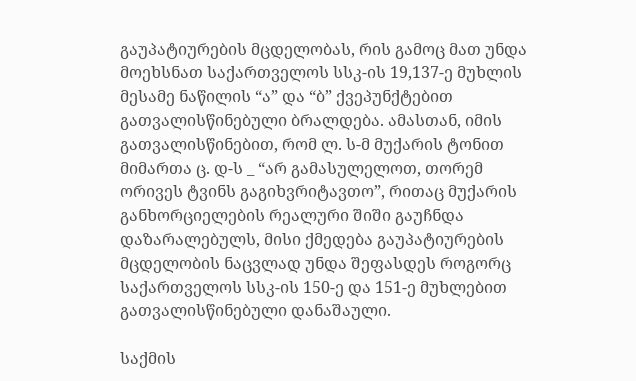გაუპატიურების მცდელობას, რის გამოც მათ უნდა მოეხსნათ საქართველოს სსკ-ის 19,137-ე მუხლის მესამე ნაწილის “ა” და “ბ” ქვეპუნქტებით გათვალისწინებული ბრალდება. ამასთან, იმის გათვალისწინებით, რომ ლ. ს-მ მუქარის ტონით მიმართა ც. დ-ს _ “არ გამასულელოთ, თორემ ორივეს ტვინს გაგიხვრიტავთო”, რითაც მუქარის განხორციელების რეალური შიში გაუჩნდა დაზარალებულს, მისი ქმედება გაუპატიურების მცდელობის ნაცვლად უნდა შეფასდეს როგორც საქართველოს სსკ-ის 150-ე და 151-ე მუხლებით გათვალისწინებული დანაშაული.

საქმის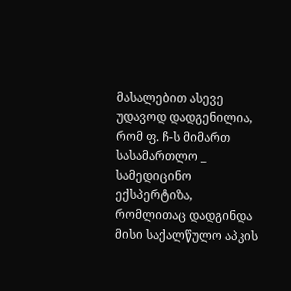მასალებით ასევე უდავოდ დადგენილია, რომ ფ. ჩ-ს მიმართ სასამართლო _ სამედიცინო ექსპერტიზა, რომლითაც დადგინდა მისი საქალწულო აპკის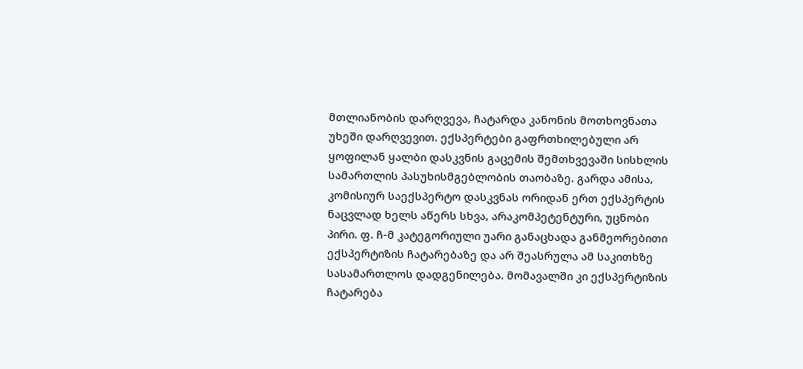მთლიანობის დარღვევა, ჩატარდა კანონის მოთხოვნათა უხეში დარღვევით. ექსპერტები გაფრთხილებული არ ყოფილან ყალბი დასკვნის გაცემის შემთხვევაში სისხლის სამართლის პასუხისმგებლობის თაობაზე. გარდა ამისა, კომისიურ საექსპერტო დასკვნას ორიდან ერთ ექსპერტის ნაცვლად ხელს აწერს სხვა, არაკომპეტენტური, უცნობი პირი. ფ. ჩ-მ კატეგორიული უარი განაცხადა განმეორებითი ექსპერტიზის ჩატარებაზე და არ შეასრულა ამ საკითხზე სასამართლოს დადგენილება. მომავალში კი ექსპერტიზის ჩატარება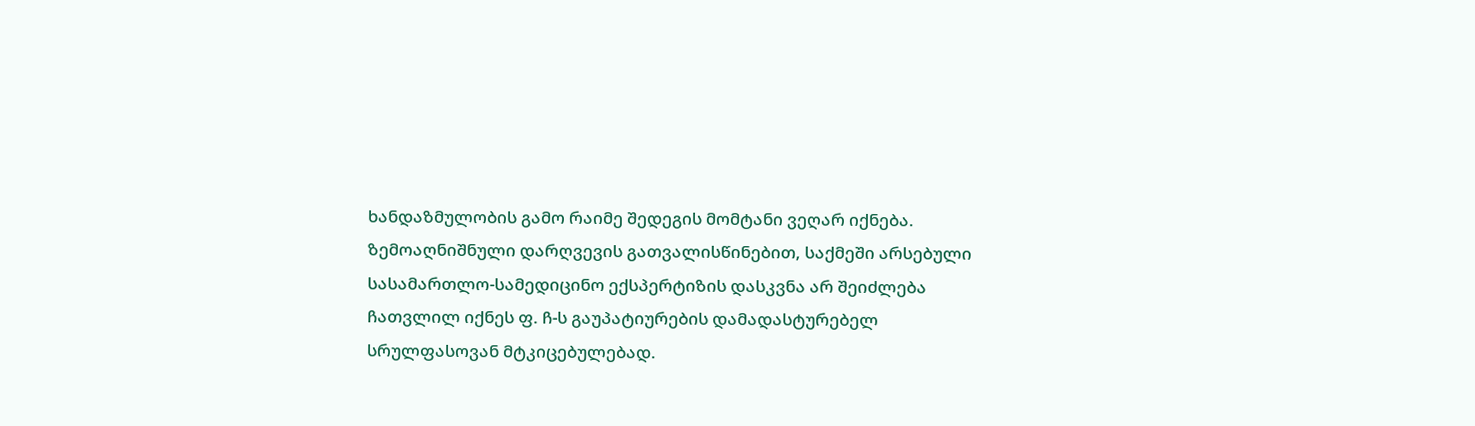ხანდაზმულობის გამო რაიმე შედეგის მომტანი ვეღარ იქნება. ზემოაღნიშნული დარღვევის გათვალისწინებით, საქმეში არსებული სასამართლო-სამედიცინო ექსპერტიზის დასკვნა არ შეიძლება ჩათვლილ იქნეს ფ. ჩ-ს გაუპატიურების დამადასტურებელ სრულფასოვან მტკიცებულებად.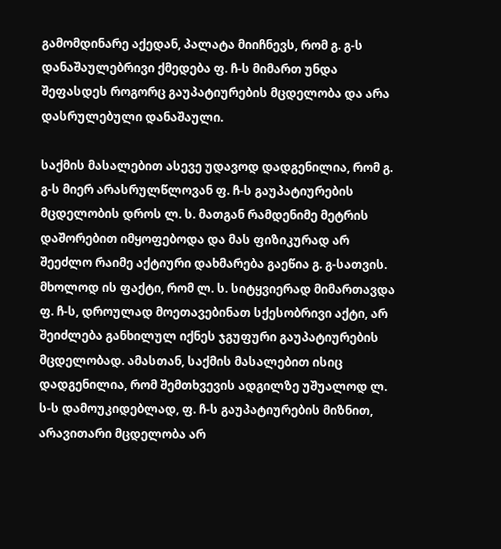გამომდინარე აქედან, პალატა მიიჩნევს, რომ გ. გ-ს დანაშაულებრივი ქმედება ფ. ჩ-ს მიმართ უნდა შეფასდეს როგორც გაუპატიურების მცდელობა და არა დასრულებული დანაშაული.

საქმის მასალებით ასევე უდავოდ დადგენილია, რომ გ. გ-ს მიერ არასრულწლოვან ფ. ჩ-ს გაუპატიურების მცდელობის დროს ლ. ს. მათგან რამდენიმე მეტრის დაშორებით იმყოფებოდა და მას ფიზიკურად არ შეეძლო რაიმე აქტიური დახმარება გაეწია გ. გ-სათვის. მხოლოდ ის ფაქტი, რომ ლ. ს. სიტყვიერად მიმართავდა ფ. ჩ-ს, დროულად მოეთავებინათ სქესობრივი აქტი, არ შეიძლება განხილულ იქნეს ჯგუფური გაუპატიურების მცდელობად. ამასთან, საქმის მასალებით ისიც დადგენილია, რომ შემთხვევის ადგილზე უშუალოდ ლ. ს-ს დამოუკიდებლად, ფ. ჩ-ს გაუპატიურების მიზნით, არავითარი მცდელობა არ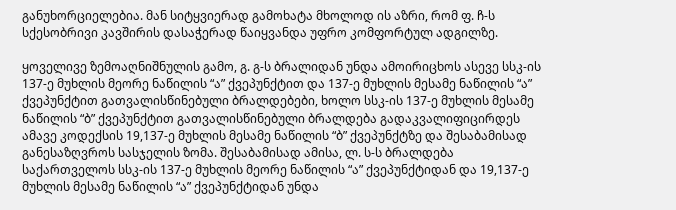განუხორციელებია. მან სიტყვიერად გამოხატა მხოლოდ ის აზრი, რომ ფ. ჩ-ს სქესობრივი კავშირის დასაჭერად წაიყვანდა უფრო კომფორტულ ადგილზე.

ყოველივე ზემოაღნიშნულის გამო, გ. გ-ს ბრალიდან უნდა ამოირიცხოს ასევე სსკ-ის 137-ე მუხლის მეორე ნაწილის “ა” ქვეპუნქტით და 137-ე მუხლის მესამე ნაწილის “ა” ქვეპუნქტით გათვალისწინებული ბრალდებები, ხოლო სსკ-ის 137-ე მუხლის მესამე ნაწილის “ბ” ქვეპუნქტით გათვალისწინებული ბრალდება გადაკვალიფიცირდეს ამავე კოდექსის 19,137-ე მუხლის მესამე ნაწილის “ბ” ქვეპუნქტზე და შესაბამისად განესაზღვროს სასჯელის ზომა. შესაბამისად ამისა, ლ. ს-ს ბრალდება საქართველოს სსკ-ის 137-ე მუხლის მეორე ნაწილის “ა” ქვეპუნქტიდან და 19,137-ე მუხლის მესამე ნაწილის “ა” ქვეპუნქტიდან უნდა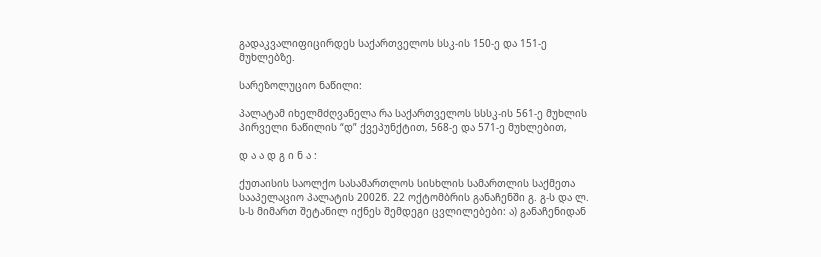გადაკვალიფიცირდეს საქართველოს სსკ-ის 150-ე და 151-ე მუხლებზე.

სარეზოლუციო ნაწილი:

პალატამ იხელმძღვანელა რა საქართველოს სსსკ-ის 561-ე მუხლის პირველი ნაწილის “დ” ქვეპუნქტით, 568-ე და 571-ე მუხლებით,

დ ა ა დ გ ი ნ ა :

ქუთაისის საოლქო სასამართლოს სისხლის სამართლის საქმეთა სააპელაციო პალატის 2002წ. 22 ოქტომბრის განაჩენში გ. გ-ს და ლ. ს-ს მიმართ შეტანილ იქნეს შემდეგი ცვლილებები: ა) განაჩენიდან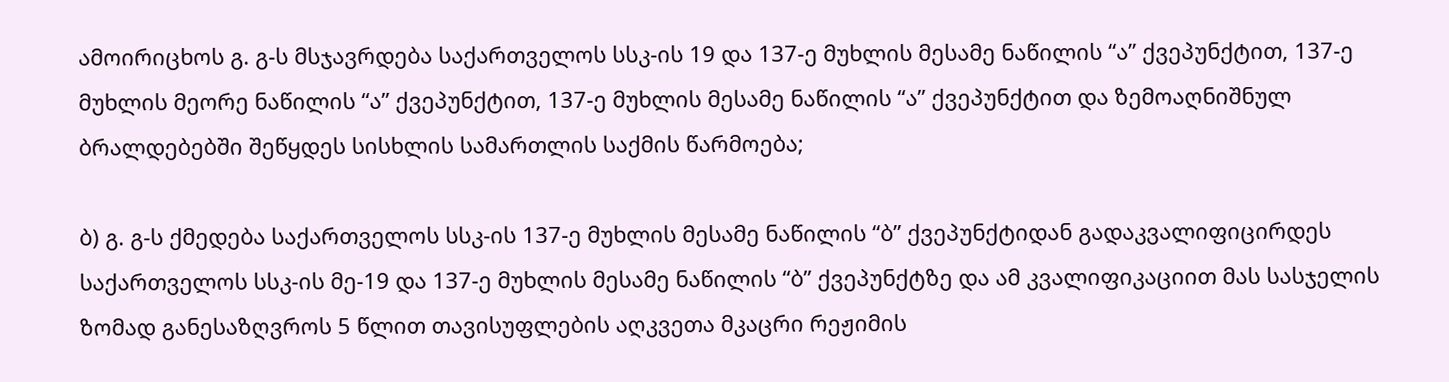ამოირიცხოს გ. გ-ს მსჯავრდება საქართველოს სსკ-ის 19 და 137-ე მუხლის მესამე ნაწილის “ა” ქვეპუნქტით, 137-ე მუხლის მეორე ნაწილის “ა” ქვეპუნქტით, 137-ე მუხლის მესამე ნაწილის “ა” ქვეპუნქტით და ზემოაღნიშნულ ბრალდებებში შეწყდეს სისხლის სამართლის საქმის წარმოება;

ბ) გ. გ-ს ქმედება საქართველოს სსკ-ის 137-ე მუხლის მესამე ნაწილის “ბ” ქვეპუნქტიდან გადაკვალიფიცირდეს საქართველოს სსკ-ის მე-19 და 137-ე მუხლის მესამე ნაწილის “ბ” ქვეპუნქტზე და ამ კვალიფიკაციით მას სასჯელის ზომად განესაზღვროს 5 წლით თავისუფლების აღკვეთა მკაცრი რეჟიმის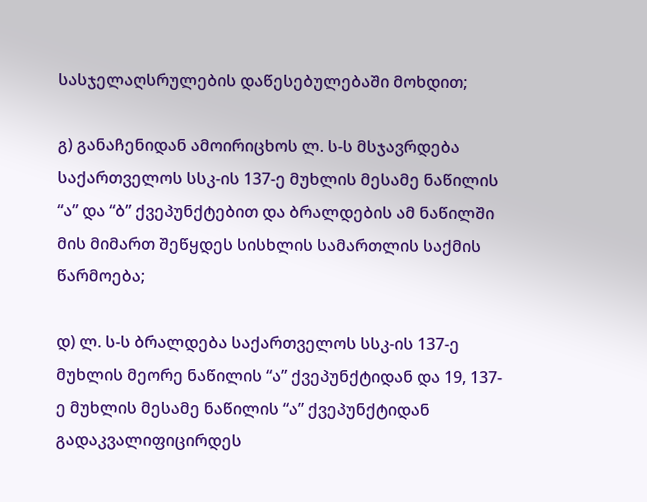სასჯელაღსრულების დაწესებულებაში მოხდით;

გ) განაჩენიდან ამოირიცხოს ლ. ს-ს მსჯავრდება საქართველოს სსკ-ის 137-ე მუხლის მესამე ნაწილის “ა” და “ბ” ქვეპუნქტებით და ბრალდების ამ ნაწილში მის მიმართ შეწყდეს სისხლის სამართლის საქმის წარმოება;

დ) ლ. ს-ს ბრალდება საქართველოს სსკ-ის 137-ე მუხლის მეორე ნაწილის “ა” ქვეპუნქტიდან და 19, 137-ე მუხლის მესამე ნაწილის “ა” ქვეპუნქტიდან გადაკვალიფიცირდეს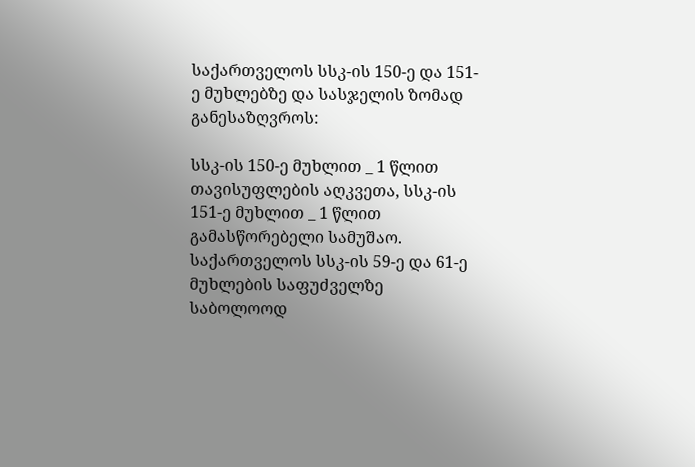საქართველოს სსკ-ის 150-ე და 151-ე მუხლებზე და სასჯელის ზომად განესაზღვროს:

სსკ-ის 150-ე მუხლით _ 1 წლით თავისუფლების აღკვეთა, სსკ-ის 151-ე მუხლით _ 1 წლით გამასწორებელი სამუშაო. საქართველოს სსკ-ის 59-ე და 61-ე მუხლების საფუძველზე საბოლოოდ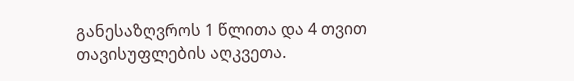განესაზღვროს 1 წლითა და 4 თვით თავისუფლების აღკვეთა.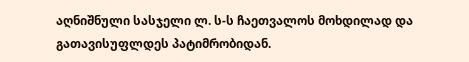აღნიშნული სასჯელი ლ. ს-ს ჩაეთვალოს მოხდილად და გათავისუფლდეს პატიმრობიდან.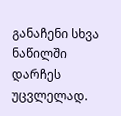განაჩენი სხვა ნაწილში დარჩეს უცვლელად.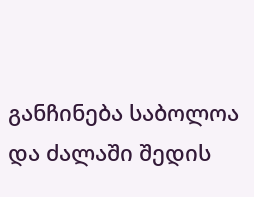განჩინება საბოლოა და ძალაში შედის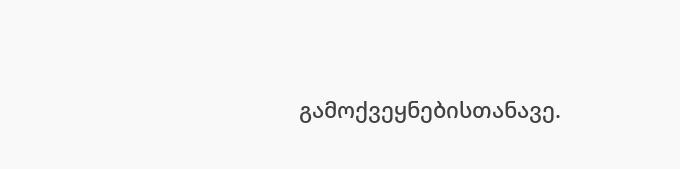გამოქვეყნებისთანავე.